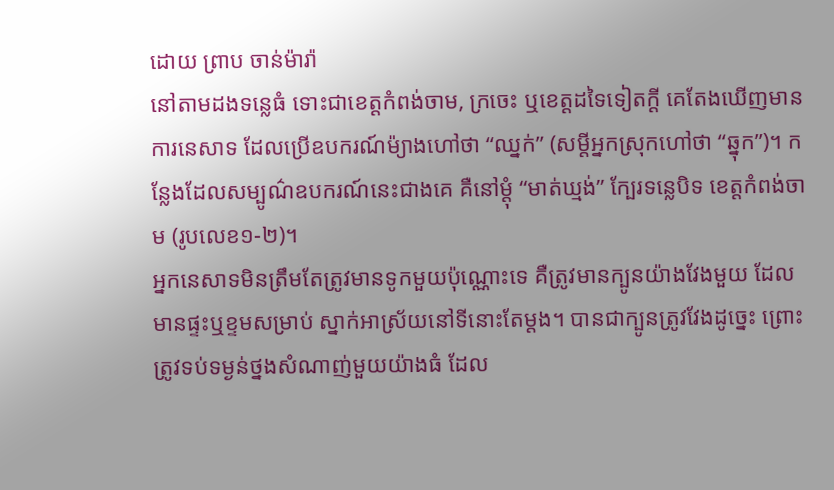ដោយ ព្រាប ចាន់ម៉ារ៉ា
នៅតាមដងទន្លេធំ ទោះជាខេត្តកំពង់ចាម, ក្រចេះ ឬខេត្តដទៃទៀតក្តី គេតែងឃើញមានការនេសាទ ដែលប្រើឧបករណ៍ម៉្យាងហៅថា “ឈ្នក់” (សម្តីអ្នកស្រុកហៅថា “ឆ្នុក”)។ កន្លែងដែលសម្បូណ៌ឧបករណ៍នេះជាងគេ គឺនៅម្តុំ “មាត់ឃ្មង់” ក្បែរទន្លេបិទ ខេត្តកំពង់ចាម (រូបលេខ១-២)។
អ្នកនេសាទមិនត្រឹមតែត្រូវមានទូកមួយប៉ុណ្ណោះទេ គឺត្រូវមានក្បូនយ៉ាងវែងមួយ ដែលមានផ្ទះឬខ្ទមសម្រាប់ ស្នាក់អាស្រ័យនៅទីនោះតែម្តង។ បានជាក្បូនត្រូវវែងដូច្នេះ ព្រោះត្រូវទប់ទម្ងន់ថ្នងសំណាញ់មួយយ៉ាងធំ ដែល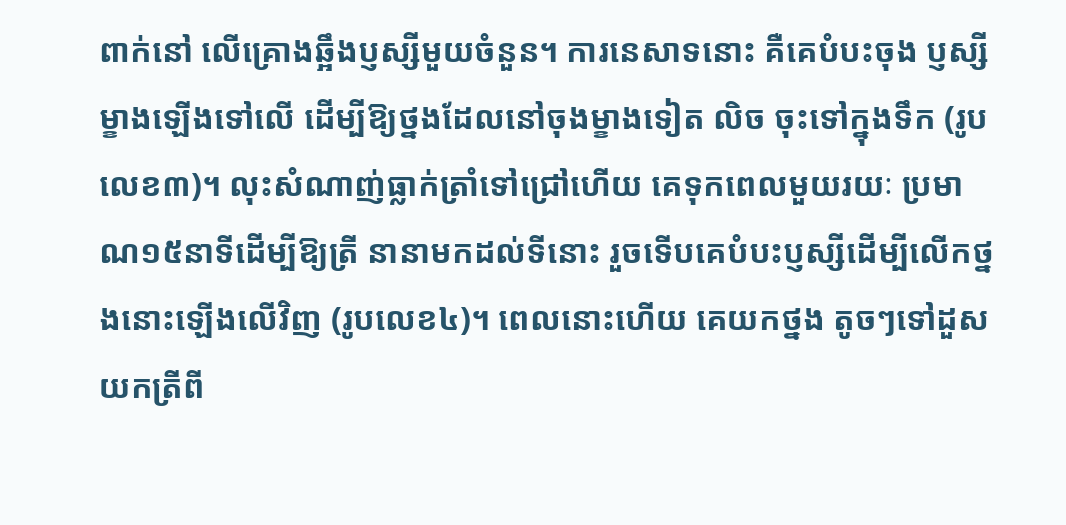ពាក់នៅ លើគ្រោងឆ្អឹងប្ញស្សីមួយចំនួន។ ការនេសាទនោះ គឺគេបំបះចុង ប្ញស្សីម្ខាងឡើងទៅលើ ដើម្បីឱ្យថ្នងដែលនៅចុងម្ខាងទៀត លិច ចុះទៅក្នុងទឹក (រូបលេខ៣)។ លុះសំណាញ់ធ្លាក់ត្រាំទៅជ្រៅហើយ គេទុកពេលមួយរយៈ ប្រមាណ១៥នាទីដើម្បីឱ្យត្រី នានាមកដល់ទីនោះ រួចទើបគេបំបះប្ញស្សីដើម្បីលើកថ្នងនោះឡើងលើវិញ (រូបលេខ៤)។ ពេលនោះហើយ គេយកថ្នង តូចៗទៅដួសយកត្រីពី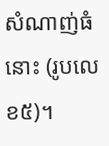សំណាញ់ធំនោះ (រូបលេខ៥)។